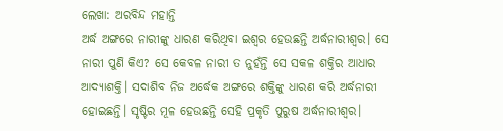ଲେଖା: ଅରବିନ୍ଦ ମହାନ୍ତି
ଅର୍ଦ୍ଧ ଅଙ୍ଗରେ ନାରୀଙ୍କୁ ଧାରଣ କରିଥିବା ଇଶ୍ୱର ହେଉଛନ୍ତି ଅର୍ଦ୍ଧନାରୀଶ୍ୱର। ସେ ନାରୀ ପୁଣି କିଏ? ସେ କେବଳ ନାରୀ ତ ନୁହଁନ୍ତି ସେ ସକଳ ଶକ୍ତିର ଆଧାର ଆଦ୍ୟାଶକ୍ତି। ସଦାଶିବ ନିଜ ଅର୍ଦ୍ଧେକ ଅଙ୍ଗରେ ଶକ୍ତିଙ୍କୁ ଧାରଣ କରି ଅର୍ଦ୍ଧନାରୀ ହୋଇଛନ୍ତି। ସୃଷ୍ଟିର ମୂଳ ହେଉଛନ୍ତି ସେହି ପ୍ରକୃତି ପୁରୁଷ ଅର୍ଦ୍ଧନାରୀଶ୍ୱର।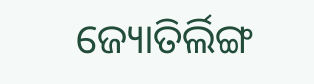ଜ୍ୟୋତିର୍ଲିଙ୍ଗ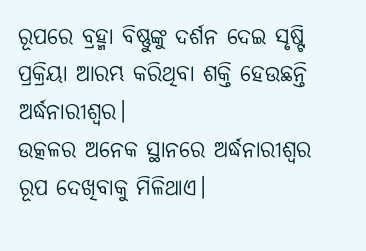ରୂପରେ ବ୍ରହ୍ମା ବିଷ୍ଣୁଙ୍କୁ ଦର୍ଶନ ଦେଇ ସୃଷ୍ଟି ପ୍ରକ୍ରିୟା ଆରମ୍ଭ କରିଥିବା ଶକ୍ତି ହେଉଛନ୍ତି ଅର୍ଦ୍ଧନାରୀଶ୍ୱର।
ଉତ୍କଳର ଅନେକ ସ୍ଥାନରେ ଅର୍ଦ୍ଧନାରୀଶ୍ୱର ରୂପ ଦେଖିବାକୁ ମିଳିଥାଏ।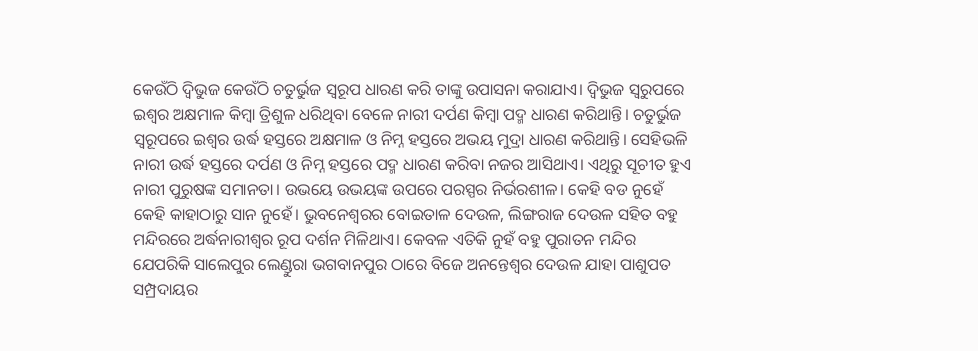କେଉଁଠି ଦ୍ୱିଭୁଜ କେଉଁଠି ଚତୁର୍ଭୁଜ ସ୍ଵରୂପ ଧାରଣ କରି ତାଙ୍କୁ ଉପାସନା କରାଯାଏ। ଦ୍ୱିଭୁଜ ସ୍ଵରୁପରେ ଇଶ୍ୱର ଅକ୍ଷମାଳ କିମ୍ବା ତ୍ରିଶୁଳ ଧରିଥିବା ବେଳେ ନାରୀ ଦର୍ପଣ କିମ୍ବା ପଦ୍ମ ଧାରଣ କରିଥାନ୍ତି। ଚତୁର୍ଭୁଜ ସ୍ଵରୂପରେ ଇଶ୍ୱର ଉର୍ଦ୍ଧ ହସ୍ତରେ ଅକ୍ଷମାଳ ଓ ନିମ୍ନ ହସ୍ତରେ ଅଭୟ ମୁଦ୍ରା ଧାରଣ କରିଥାନ୍ତି। ସେହିଭଳି ନାରୀ ଉର୍ଦ୍ଧ ହସ୍ତରେ ଦର୍ପଣ ଓ ନିମ୍ନ ହସ୍ତରେ ପଦ୍ମ ଧାରଣ କରିବା ନଜର ଆସିଥାଏ। ଏଥିରୁ ସୂଚୀତ ହୁଏ ନାରୀ ପୁରୁଷଙ୍କ ସମାନତା। ଉଭୟେ ଉଭୟଙ୍କ ଉପରେ ପରସ୍ପର ନିର୍ଭରଶୀଳ। କେହି ବଡ ନୁହେଁ କେହି କାହାଠାରୁ ସାନ ନୁହେଁ। ଭୁବନେଶ୍ୱରର ବୋଇତାଳ ଦେଉଳ, ଲିଙ୍ଗରାଜ ଦେଉଳ ସହିତ ବହୁ ମନ୍ଦିରରେ ଅର୍ଦ୍ଧନାରୀଶ୍ୱର ରୂପ ଦର୍ଶନ ମିଳିଥାଏ। କେବଳ ଏତିକି ନୁହଁ ବହୁ ପୁରାତନ ମନ୍ଦିର ଯେପରିକି ସାଲେପୁର ଲେଣ୍ଡୁରା ଭଗବାନପୁର ଠାରେ ବିଜେ ଅନନ୍ତେଶ୍ବର ଦେଉଳ ଯାହା ପାଶୁପତ ସମ୍ପ୍ରଦାୟର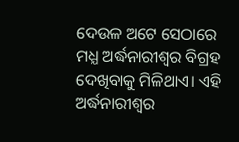ଦେଉଳ ଅଟେ ସେଠାରେ ମଧ୍ଯ ଅର୍ଦ୍ଧନାରୀଶ୍ୱର ବିଗ୍ରହ ଦେଖିବାକୁ ମିଳିଥାଏ। ଏହି ଅର୍ଦ୍ଧନାରୀଶ୍ୱର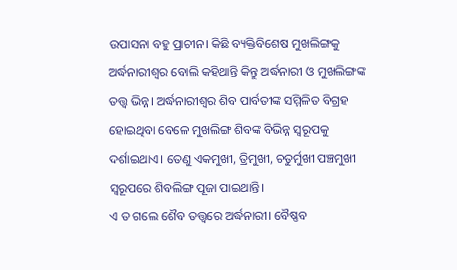ଉପାସନା ବହୁ ପ୍ରାଚୀନ। କିଛି ବ୍ୟକ୍ତିବିଶେଷ ମୁଖଲିଙ୍ଗକୁ ଅର୍ଦ୍ଧନାରୀଶ୍ୱର ବୋଲି କହିଥାନ୍ତି କିନ୍ତୁ ଅର୍ଦ୍ଧନାରୀ ଓ ମୁଖଲିଙ୍ଗଙ୍କ ତତ୍ତ୍ଵ ଭିନ୍ନ। ଅର୍ଦ୍ଧନାରୀଶ୍ୱର ଶିବ ପାର୍ବତୀଙ୍କ ସମ୍ମିଳିତ ବିଗ୍ରହ ହୋଇଥିବା ବେଳେ ମୁଖଲିଙ୍ଗ ଶିବଙ୍କ ବିଭିନ୍ନ ସ୍ଵରୂପକୁ ଦର୍ଶାଇଥାଏ। ତେଣୁ ଏକମୁଖୀ, ତ୍ରିମୁଖୀ, ଚତୁର୍ମୁଖୀ ପଞ୍ଚମୁଖୀ ସ୍ଵରୂପରେ ଶିବଲିଙ୍ଗ ପୂଜା ପାଇଥାନ୍ତି।
ଏ ତ ଗଲେ ଶୈବ ତତ୍ତ୍ଵରେ ଅର୍ଦ୍ଧନାରୀ। ବୈଷ୍ଣବ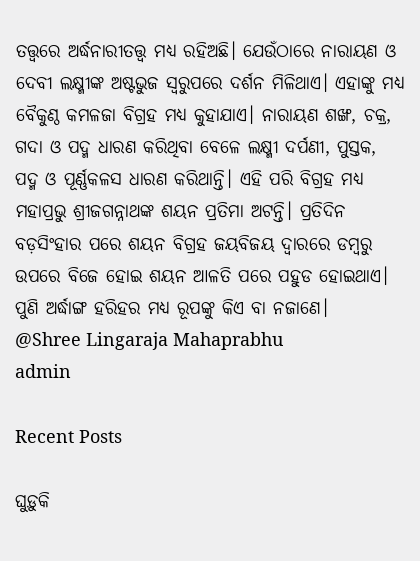ତତ୍ତ୍ଵରେ ଅର୍ଦ୍ଧନାରୀତତ୍ତ୍ଵ ମଧ୍ଯ ରହିଅଛି। ଯେଉଁଠାରେ ନାରାୟଣ ଓ ଦେବୀ ଲକ୍ଷ୍ମୀଙ୍କ ଅଷ୍ଟଭୁଜ ସ୍ଵରୁପରେ ଦର୍ଶନ ମିଳିଥାଏ। ଏହାଙ୍କୁ ମଧ୍ଯ ବୈକୁଣ୍ଠ କମଳଜା ବିଗ୍ରହ ମଧ୍ଯ କୁହାଯାଏ। ନାରାୟଣ ଶଙ୍ଖ, ଚକ୍ର, ଗଦା ଓ ପଦ୍ମ ଧାରଣ କରିଥିବା ବେଳେ ଲକ୍ଷ୍ମୀ ଦର୍ପଣୀ, ପୁସ୍ତକ, ପଦ୍ମ ଓ ପୂର୍ଣ୍ଣକଳସ ଧାରଣ କରିଥାନ୍ତି। ଏହି ପରି ବିଗ୍ରହ ମଧ୍ୟ ମହାପ୍ରଭୁ ଶ୍ରୀଜଗନ୍ନାଥଙ୍କ ଶୟନ ପ୍ରତିମା ଅଟନ୍ତି। ପ୍ରତିଦିନ ବଡ଼ସିଂହାର ପରେ ଶୟନ ବିଗ୍ରହ ଜୟବିଜୟ ଦ୍ଵାରରେ ଡମ୍ବରୁ ଉପରେ ବିଜେ ହୋଇ ଶୟନ ଆଳତି ପରେ ପହୁଡ ହୋଇଥାଏ।
ପୁଣି ଅର୍ଦ୍ଧାଙ୍ଗ ହରିହର ମଧ୍ଯ ରୂପଙ୍କୁ କିଏ ବା ନଜାଣେ।
@Shree Lingaraja Mahaprabhu
admin

Recent Posts

ଘୁଡ଼ୁକି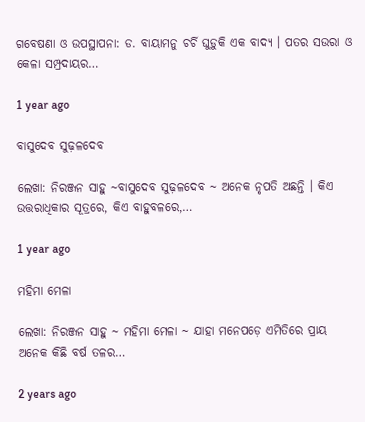ଗବେଷଣା ଓ ଉପସ୍ଥାପନା: ଡ. ବାୟାମନୁ ଚର୍ଚି ଘୁଡ଼ୁକି ଏକ ବାଦ୍ୟ । ପତର ସଉରା ଓ କେଳା ସମ୍ପ୍ରଦାୟର…

1 year ago

ବାସୁଦେବ ସୁଢ଼ଳଦେବ

ଲେଖା: ନିରଞ୍ଜନ ସାହୁ ~ବାସୁଦେବ ସୁଢ଼ଳଦେବ ~ ଅନେକ ନୃପତି ଅଛନ୍ତି । କିଏ ଉତ୍ତରାଧିକାର ସୂତ୍ରରେ, କିଏ ବାହୁବଳରେ,…

1 year ago

ମହିମା ମେଳା

ଲେଖା: ନିରଞ୍ଜନ ସାହୁ ~ ମହିମା ମେଳା ~ ଯାହା ମନେପଡ଼େ ଏମିତିରେ ପ୍ରାୟ ଅନେକ କିଛି ବର୍ଷ ତଳର…

2 years ago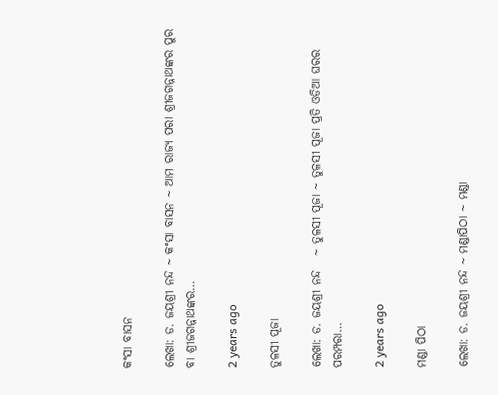କଂସା ବାସନ

ଲେଖା: ଡ. ଜୟଶ୍ରୀ ନନ୍ଦ ~ କଂସା ବାସନ ~ ଆମ ରାଜ୍ୟ ପରା ଶ୍ରୀଜଗନ୍ନାଥଙ୍କର ପୁର ବା ଶ୍ରୀଜଗନ୍ନାଥଙ୍କର…

2 years ago

ତୁଳସୀ ପୂଜା

ଲେଖା: ଡ. ଜୟଶ୍ରୀ ନନ୍ଦ   ~ ତୁଳସୀ ପୂଜା ~ ତୁଳସୀ ପୂଜା ପ୍ରତି ଓଡିଆ ଘରର ପରମ୍ପରା…

2 years ago

ମଣ୍ଡା ପିଠା

ଲେଖା: ଡ. ଜୟଶ୍ରୀ ନନ୍ଦ ~ ମଣ୍ଡାପିଠା ~ ମଣ୍ଡା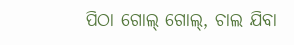ପିଠା ଗୋଲ୍ ଗୋଲ୍, ଚାଲ ଯିବା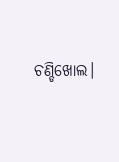ଚଣ୍ଡିଖୋଲ।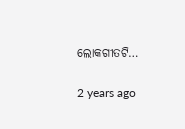ଲୋକଗୀତଟି…

2 years ago